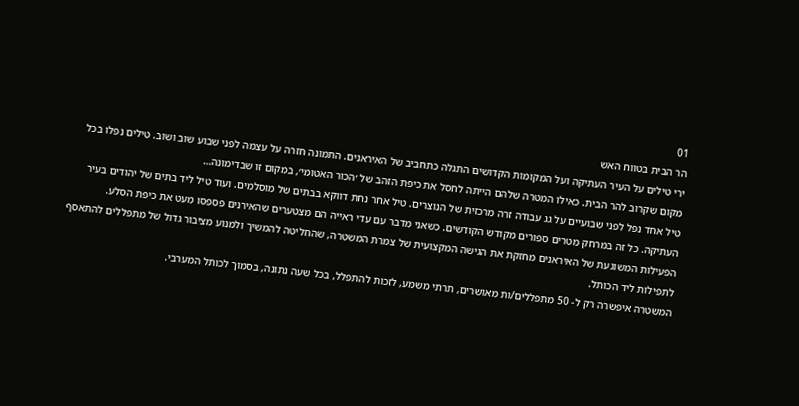01
הר הבית בטווח האש
ירי טילים על העיר העתיקה ועל המקומות הקדושים התגלה כתחביב של האיראנים. התמונה חזרה על עצמה לפני שבוע שוב ושוב. טילים נפלו בכל מקום שקרוב להר הבית. כאילו המטרה שלהם הייתה לחסל את כיפת הזהב של ׳הכור האטומי׳, במקום זו שבדימונה…
טיל אחד נפל לפני שבועיים על גג עבודה זרה מרכזית של הנוצרים. טיל אחר נחת דווקא בבתים של מוסלמים. ועוד טיל ליד בתים של יהודים בעיר העתיקה. כל זה במרחק מטרים ספורים מקודש הקודשים. כשאני מדבר עם עדי ראייה הם מצטערים שהאירנים פספסו מעט את כיפת הסלע.
הפעילות המשוגעת של האיראנים מחזקת את הגישה המקצועית של צמרת המשטרה, שהחליטה להמשיך ולמנוע מציבור גדול של מתפללים להתאסף לתפילות ליד הכותל.
המשטרה איפשרה רק ל- 50 מתפללים/ות מאושרים, תרתי משמע, לזכות להתפלל, בכל שעה נתונה, בסמוך לכותל המערבי.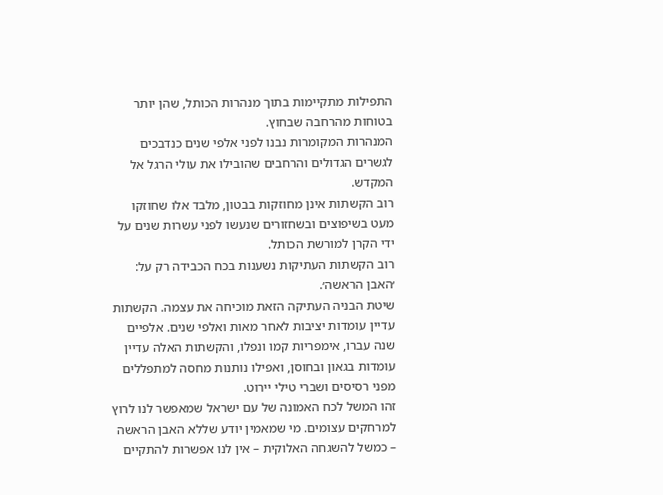התפילות מתקיימות בתוך מנהרות הכותל, שהן יותר בטוחות מהרחבה שבחוץ.
המנהרות המקומרות נבנו לפני אלפי שנים כנדבכים לגשרים הגדולים והרחבים שהובילו את עולי הרגל אל המקדש.
רוב הקשתות אינן מחוזקות בבטון, מלבד אלו שחוזקו מעט בשיפוצים ובשחזורים שנעשו לפני עשרות שנים על ידי הקרן למורשת הכותל.
רוב הקשתות העתיקות נשענות בכח הכבידה רק על: ׳האבן הראשה׳.
שיטת הבניה העתיקה הזאת מוכיחה את עצמה. הקשתות עדיין עומדות יציבות לאחר מאות ואלפי שנים. אלפיים שנה עברו, אימפריות קמו ונפלו, והקשתות האלה עדיין עומדות בגאון ובחוסן, ואפילו נותנות מחסה למתפללים מפני רסיסים ושברי טילי יירוט.
זהו המשל לכח האמונה של עם ישראל שמאפשר לנו לרוץ למרחקים עצומים. מי שמאמין יודע שללא האבן הראשה – כמשל להשגחה האלוקית – אין לנו אפשרות להתקיים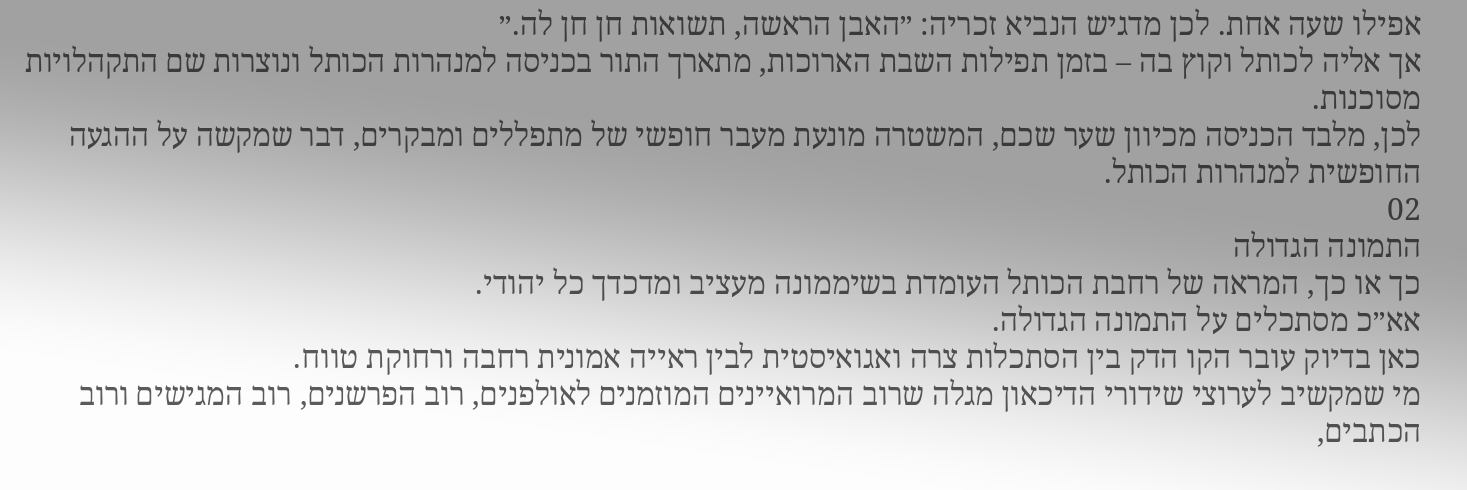אפילו שעה אחת. לכן מדגיש הנביא זכריה: ״האבן הראשה, תשואות חן חן לה.״
אך אליה לכותל וקוץ בה – בזמן תפילות השבת הארוכות, מתארך התור בכניסה למנהרות הכותל ונוצרות שם התקהלויות מסוכנות.
לכן, מלבד הכניסה מכיוון שער שכם, המשטרה מונעת מעבר חופשי של מתפללים ומבקרים, דבר שמקשה על ההגעה החופשית למנהרות הכותל.
02
התמונה הגדולה
כך או כך, המראה של רחבת הכותל העומדת בשיממונה מעציב ומדכדך כל יהודי.
אא״כ מסתכלים על התמונה הגדולה.
כאן בדיוק עובר הקו הדק בין הסתכלות צרה ואגואיסטית לבין ראייה אמונית רחבה ורחוקת טווח.
מי שמקשיב לערוצי שידורי הדיכאון מגלה שרוב המרואיינים המוזמנים לאולפנים, רוב הפרשנים, רוב המגישים ורוב הכתבים,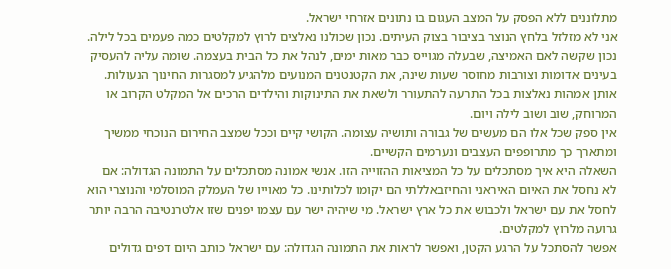מתלוננים ללא הפסק על המצב העגום בו נתונים אזרחי ישראל.
אני לא מזלזל בלחץ הנוצר בציבור בצוק העיתים. נכון שכולנו נאלצים לרוץ למקלטים כמה פעמים בכל לילה. נכון שקשה לאם האמיצה, שבעלה מגוייס כבר מאות ימים, לנהל את כל הבית בעצמה. שומה עליה להעסיק בעינים אדומות וצורבות מחוסר שעות שינה, את הקטנטנים המנועים מלהגיע למסגרות החינוך הנעולות. אותן אמהות נאלצות בכל התרעה להתעורר ולשאת את התינוקות והילדים הרכים אל המקלט הקרוב או המרוחק, שוב ושוב לילה ויום.
אין ספק שכל אלו הם מעשים של גבורה ותושיה עצומה. הקושי קיים וככל שמצב החירום הנוכחי ממשיך ומתארך כך מתרופפים העצבים ונערמים הקשיים.
השאלה היא איך מסתכלים על כל המציאות ההזוייה הזו. אנשי אמונה מסתכלים על התמונה הגדולה: אם לא נחסל את האיום האיראני והחיזבאללתי הם יקומו לכלותינו. כל מאוייו של העמלק המוסלמי והנוצרי הוא לחסל את עם ישראל ולכבוש את כל ארץ ישראל. מי שיהיה ישר עם עצמו יפנים שזו אלטרנטיבה הרבה יותר גרועה מלרוץ למקלטים.
אפשר להסתכל על הרגע הקטן, ואפשר לראות את התמונה הגדולה: עם ישראל כותב היום דפים גדולים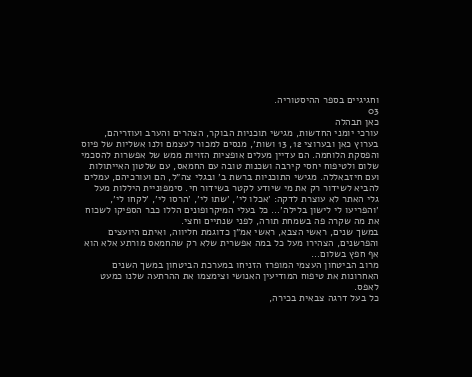וחגיגיים בספר ההיסטוריה.
03
כאן תבהלה
עורכי יומני החדשות, מגישי תוכניות הבוקר, הצהרים והערב ועוזריהם, בערוץ כאן ובערוצי 12, 13 ושות׳, מנסים למכור לעצמם ולנו אשליות של פיוס והפסקת הלוחמה. הם עדיין מעלים אופציות הזויות ממש של אפשרות להסכמי שלום ולטיפוח יחסי קירבה ושכנות טובה עם החמאס, עם שלטון האייתולות ועם חיזבאללה. מגישי התוכניות ברשת ב׳ ובגלי צה״ל, הם ועורכיהם, עמלים להביא לשידור רק את מי שיודע לקטר בשידור חי. סימפוניית היללות מעל גלי האתר לא עוצרת לדקה: ׳אכלו לי׳, ׳שתו לי׳, ׳הרסו לי׳, ׳לקחו לי׳, ׳והפריעו לי לישון בלילה׳… כל בעלי המיקרופונים הללו כבר הספיקו לשכוח את מה שקרה פה בשמחת תורה, לפני שנתיים וחצי.
במשך שנים, ראשי הצבא, ראשי אמ״ן כדוגמת חליווה, ואיתם היועצים והפרשנים, הצהירו מעל כל במה אפשרית שלא רק שהחמאס מורתע אלא הוא אף חפץ בשלום…
מרוב הביטחון העצמי המופרז הזניחו במערכת הביטחון במשך השנים האחרונות את טיפוח המודיעין האנושי וצימצמו את ההרתעה שלנו כמעט לאפס.
כל בעל דרגה צבאית בכירה,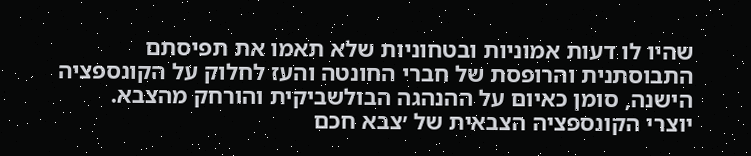שהיו לו דעות אמוניות ובטחוניות שלא תאמו את תפיסתם התבוסתנית והרופסת של חברי החונטה והעז לחלוק על הקונספציה הישנה, סומן כאיום על ההנהגה הבולשביקית והורחק מהצבא.
יוצרי הקונספציה הצבאית של ׳צבא חכם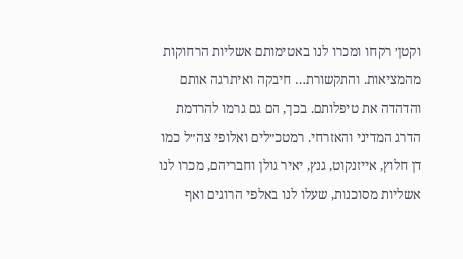וקטן׳ רקחו ומכרו לנו באטימותם אשליות הרחוקות מהמציאות. והתקשורת… חיבקה ואיתרגה אותם והדהדה את טיפלותם. בכך, הם גם גרמו להרדמת הדרג המדיני והאזרחי. רמטכ״לים ואלופי צה״ל כמו דן חלוץ, אייזנקוט, גנץ, יאיר גולן וחבריהם, מכרו לנו אשליות מסוכנות, שעלו לנו באלפי הרוגים ואף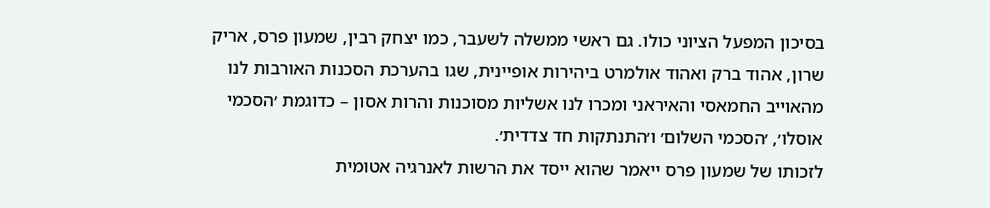בסיכון המפעל הציוני כולו. גם ראשי ממשלה לשעבר, כמו יצחק רבין, שמעון פרס, אריק שרון, אהוד ברק ואהוד אולמרט ביהירות אופיינית, שגו בהערכת הסכנות האורבות לנו מהאוייב החמאסי והאיראני ומכרו לנו אשליות מסוכנות והרות אסון – כדוגמת ׳הסכמי אוסלו׳, ׳הסכמי השלום׳ ו׳התנתקות חד צדדית׳.
לזכותו של שמעון פרס ייאמר שהוא ייסד את הרשות לאנרגיה אטומית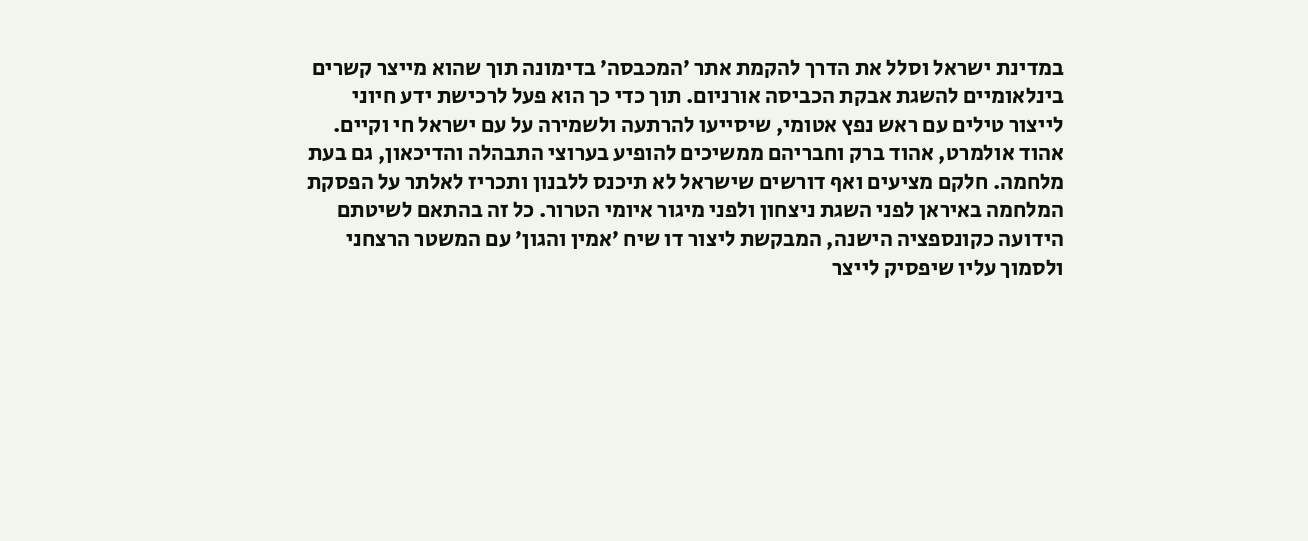במדינת ישראל וסלל את הדרך להקמת אתר ׳המכבסה׳ בדימונה תוך שהוא מייצר קשרים בינלאומיים להשגת אבקת הכביסה אורניום. תוך כדי כך הוא פעל לרכישת ידע חיוני לייצור טילים עם ראש נפץ אטומי, שיסייעו להרתעה ולשמירה על עם ישראל חי וקיים.
אהוד אולמרט, אהוד ברק וחבריהם ממשיכים להופיע בערוצי התבהלה והדיכאון, גם בעת מלחמה. חלקם מציעים ואף דורשים שישראל לא תיכנס ללבנון ותכריז לאלתר על הפסקת המלחמה באיראן לפני השגת ניצחון ולפני מיגור איומי הטרור. כל זה בהתאם לשיטתם הידועה כקונספציה הישנה, המבקשת ליצור דו שיח ׳אמין והגון׳ עם המשטר הרצחני ולסמוך עליו שיפסיק לייצר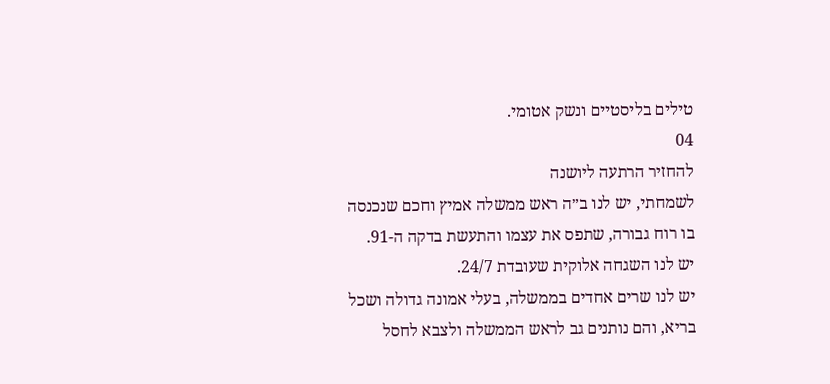טילים בליסטיים ונשק אטומי.
04
להחזיר הרתעה ליושנה
לשמחתי, יש לנו ב״ה ראש ממשלה אמיץ וחכם שנכנסה בו רוח גבורה, שתפס את עצמו והתעשת בדקה ה-91.
יש לנו השגחה אלוקית שעובדת 24/7.
יש לנו שרים אחדים בממשלה, בעלי אמונה גדולה ושכל בריא, והם נותנים גב לראש הממשלה ולצבא לחסל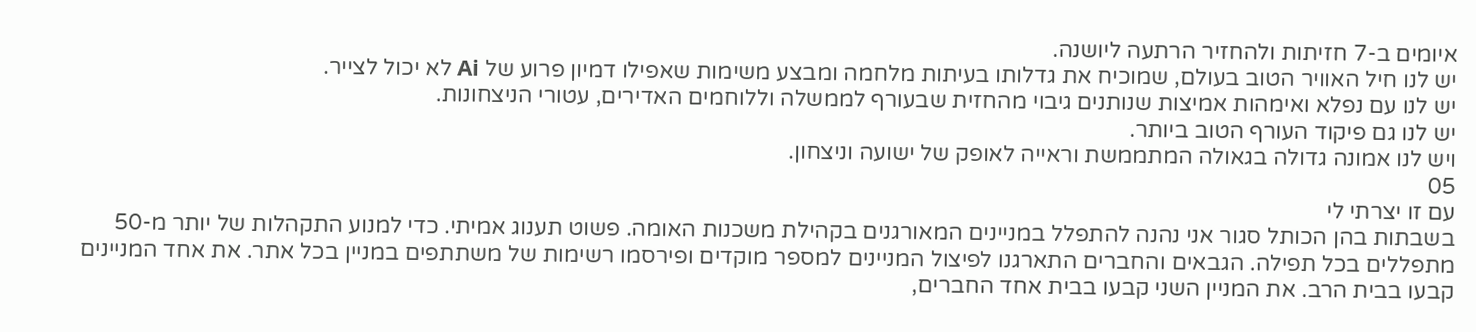איומים ב-7 חזיתות ולהחזיר הרתעה ליושנה.
יש לנו חיל האוויר הטוב בעולם, שמוכיח את גדלותו בעיתות מלחמה ומבצע משימות שאפילו דמיון פרוע של Ai לא יכול לצייר.
יש לנו עם נפלא ואימהות אמיצות שנותנים גיבוי מהחזית שבעורף לממשלה וללוחמים האדירים, עטורי הניצחונות.
יש לנו גם פיקוד העורף הטוב ביותר.
ויש לנו אמונה גדולה בגאולה המתממשת וראייה לאופק של ישועה וניצחון.
05
עם זו יצרתי לי
בשבתות בהן הכותל סגור אני נהנה להתפלל במניינים המאורגנים בקהילת משכנות האומה. פשוט תענוג אמיתי. כדי למנוע התקהלות של יותר מ-50 מתפללים בכל תפילה. הגבאים והחברים התארגנו לפיצול המניינים למספר מוקדים ופירסמו רשימות של משתתפים במניין בכל אתר. את אחד המניינים קבעו בבית הרב. את המניין השני קבעו בבית אחד החברים,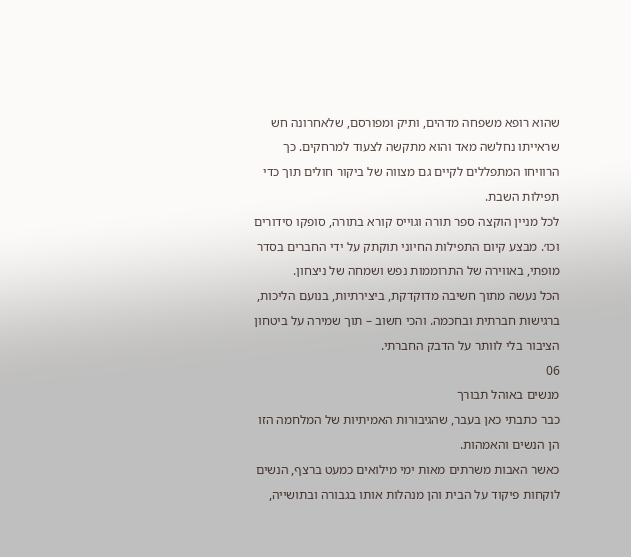שהוא רופא משפחה מדהים, ותיק ומפורסם, שלאחרונה חש שראייתו נחלשה מאד והוא מתקשה לצעוד למרחקים. כך הרוויחו המתפללים לקיים גם מצווה של ביקור חולים תוך כדי תפילות השבת.
לכל מניין הוקצה ספר תורה וגוייס קורא בתורה, סופקו סידורים וכו׳. מבצע קיום התפילות החיוני תוקתק על ידי החברים בסדר מופתי, באווירה של התרוממות נפש ושמחה של ניצחון.
הכל נעשה מתוך חשיבה מדוקדקת, ביצירתיות, בנועם הליכות, ברגישות חברתית ובחכמה. והכי חשוב – תוך שמירה על ביטחון הציבור בלי לוותר על הדבק החברתי.
06
מנשים באוהל תבורך
כבר כתבתי כאן בעבר, שהגיבורות האמיתיות של המלחמה הזו הן הנשים והאמהות.
כאשר האבות משרתים מאות ימי מילואים כמעט ברצף, הנשים לוקחות פיקוד על הבית והן מנהלות אותו בגבורה ובתושייה,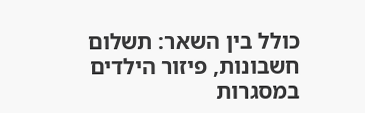כולל בין השאר: תשלום חשבונות, פיזור הילדים במסגרות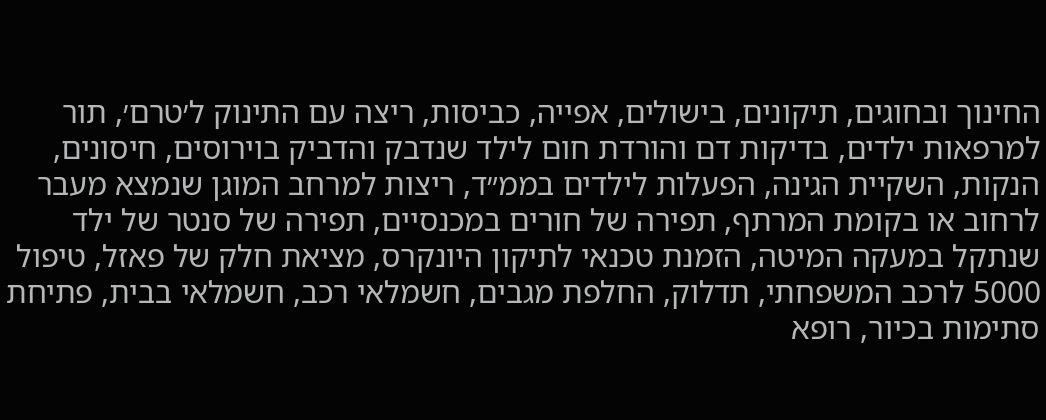החינוך ובחוגים, תיקונים, בישולים, אפייה, כביסות, ריצה עם התינוק ל׳טרם׳, תור למרפאות ילדים, בדיקות דם והורדת חום לילד שנדבק והדביק בוירוסים, חיסונים, הנקות, השקיית הגינה, הפעלות לילדים בממ״ד, ריצות למרחב המוגן שנמצא מעבר לרחוב או בקומת המרתף, תפירה של חורים במכנסיים, תפירה של סנטר של ילד שנתקל במעקה המיטה, הזמנת טכנאי לתיקון היונקרס, מציאת חלק של פאזל, טיפול 5000 לרכב המשפחתי, תדלוק, החלפת מגבים, חשמלאי רכב, חשמלאי בבית, פתיחת סתימות בכיור, רופא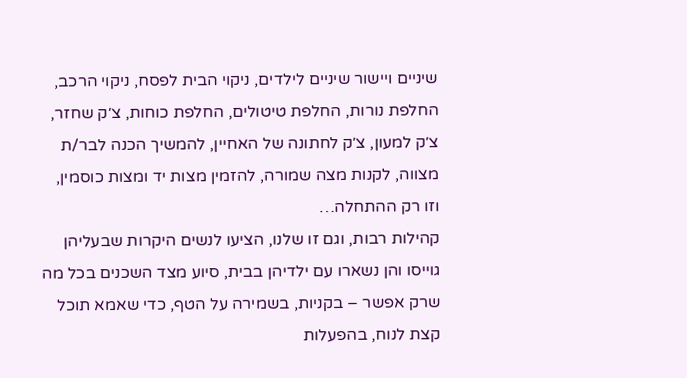שיניים ויישור שיניים לילדים, ניקוי הבית לפסח, ניקוי הרכב, החלפת נורות, החלפת טיטולים, החלפת כוחות, צ׳ק שחזר, צ׳ק למעון, צ׳ק לחתונה של האחיין, להמשיך הכנה לבר/ת מצווה, לקנות מצה שמורה, להזמין מצות יד ומצות כוסמין, וזו רק ההתחלה…
קהילות רבות, וגם זו שלנו, הציעו לנשים היקרות שבעליהן גוייסו והן נשארו עם ילדיהן בבית, סיוע מצד השכנים בכל מה שרק אפשר – בקניות, בשמירה על הטף, כדי שאמא תוכל קצת לנוח, בהפעלות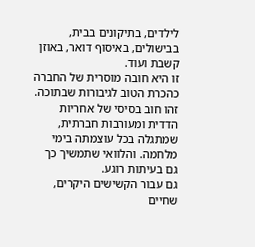לילדים, בתיקונים בבית, בבישולים, באיסוף דואר, באוזן קשבת ועוד.
זו היא חובה מוסרית של החברה כהכרת הטוב לגיבורות שבתוכה. זהו חוב בסיסי של אחריות הדדית ומעורבות חברתית, שמתגלה בכל עוצמתה בימי מלחמה. והלוואי שתמשיך כך גם בעיתות רוגע.
גם עבור הקשישים היקרים, שחיים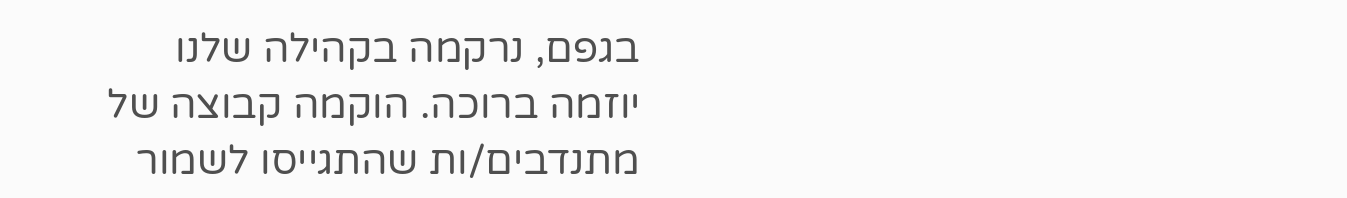בגפם, נרקמה בקהילה שלנו יוזמה ברוכה. הוקמה קבוצה של מתנדבים/ות שהתגייסו לשמור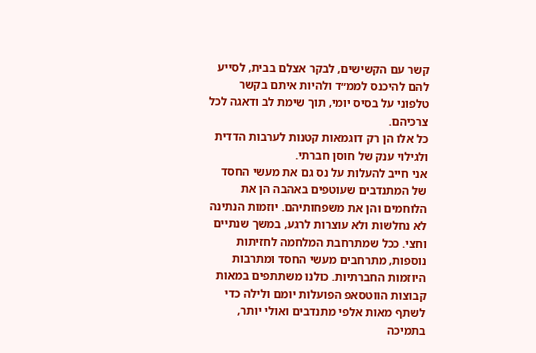קשר עם הקשישים, לבקר אצלם בבית, לסייע להם להיכנס לממ״ד ולהיות איתם בקשר טלפוני על בסיס יומי, תוך שימת לב ודאגה לכל צרכיהם.
כל אלו הן רק דוגמאות קטנות לערבות הדדית ולגילוי ענק של חוסן חברתי.
אני חייב להעלות על נס גם את מעשי החסד של המתנדבים שעוטפים באהבה הן את הלוחמים והן את משפחותיהם. יוזמות הנתינה לא נחלשות ולא עוצרות לרגע, במשך שנתיים וחצי. ככל שמתרחבת המלחמה לחזיתות נוספות, מתרחבים מעשי החסד ומתרבות היוזמות החברתיות. כולנו משתתפים במאות קבוצות הווטסאפ הפועלות יומם ולילה כדי לשתף מאות אלפי מתנדבים ואולי יותר, בתמיכה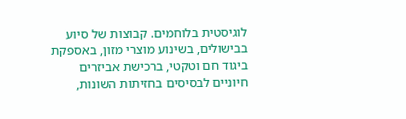לוגיסטית בלוחמים. קבוצות של סיוע בבישולים, בשינוע מוצרי מזון, באספקת ביגוד חם וטקטי, ברכישת אביזרים חיוניים לבסיסים בחזיתות השונות,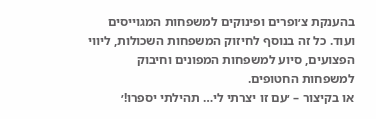בהענקת צ׳ופרים ופינוקים למשפחות המגוייסים ועוד. כל זה בנוסף לחיזוק המשפחות השכולות, ליווי הפצועים, סיוע למשפחות המפונים וחיבוק למשפחות החטופים.
או בקיצור – ׳עם זו יצרתי לי… תהילתי יספרו!׳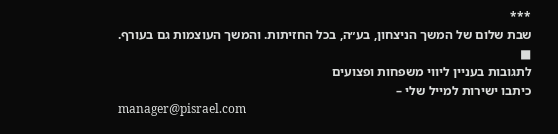***
שבת שלום של המשך הניצחון, בע״ה, בכל החזיתות. והמשך העוצמות גם בעורף. ■
לתגובות בעניין ליווי משפחות ופצועים
כיתבו ישירות למייל שלי –
manager@pisrael.com